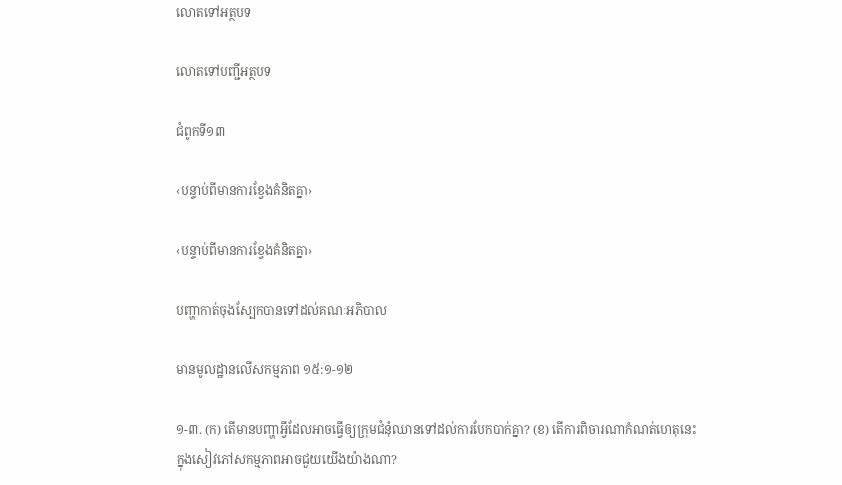លោតទៅអត្ថបទ

លោតទៅបញ្ជីអត្ថបទ

ជំពូកទី១៣

‹បន្ទាប់ពីមានការខ្វែងគំនិតគ្នា›

‹បន្ទាប់ពីមានការខ្វែងគំនិតគ្នា›

បញ្ហាកាត់ចុងស្បែកបានទៅដល់គណៈអភិបាល

មានមូលដ្ឋានលើសកម្មភាព ១៥:១-១២

១-៣. (ក) តើមានបញ្ហាអ្វីដែលអាចធ្វើឲ្យក្រុមជំនុំឈានទៅដល់ការបែកបាក់គ្នា? (ខ) តើការពិចារណាកំណត់ហេតុនេះក្នុងសៀវភៅសកម្មភាពអាចជួយយើងយ៉ាងណា?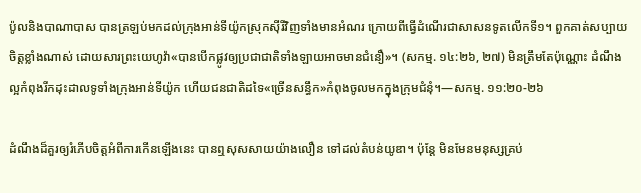ប៉ូលនិងបាណាបាស បានត្រឡប់មកដល់ក្រុងអាន់ទីយ៉ូកស្រុកស៊ីរីវិញទាំងមានអំណរ ក្រោយពីធ្វើដំណើរជាសាសនទូតលើកទី១។ ពួកគាត់សប្បាយចិត្តខ្លាំងណាស់ ដោយសារព្រះយេហូវ៉ា«បានបើកផ្លូវឲ្យប្រជាជាតិទាំងឡាយអាចមានជំនឿ»។ (សកម្ម. ១៤:២៦, ២៧) មិនត្រឹមតែប៉ុណ្ណោះ ដំណឹងល្អកំពុងរីកដុះដាលទូទាំងក្រុងអាន់ទីយ៉ូក ហើយជនជាតិដទៃ«ច្រើនសន្ធឹក»កំពុងចូលមកក្នុងក្រុមជំនុំ។—សកម្ម. ១១:២០-២៦

ដំណឹងដ៏គួរឲ្យរំភើបចិត្តអំពីការកើនឡើងនេះ បានឮសុសសាយយ៉ាងលឿន ទៅដល់តំបន់យូឌា។ ប៉ុន្តែ មិនមែនមនុស្សគ្រប់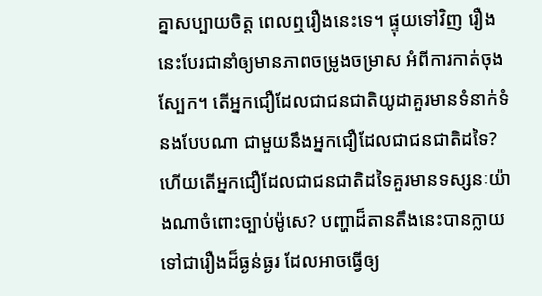គ្នាសប្បាយចិត្ត ពេលឮរឿងនេះទេ។ ផ្ទុយទៅវិញ រឿងនេះបែរជានាំឲ្យមានភាពចម្រូងចម្រាស អំពីការកាត់ចុងស្បែក។ តើអ្នកជឿដែលជាជនជាតិយូដាគួរមានទំនាក់ទំនងបែបណា ជាមួយនឹងអ្នកជឿដែលជាជនជាតិដទៃ? ហើយតើអ្នកជឿដែលជាជនជាតិដទៃគួរមានទស្សនៈយ៉ាងណាចំពោះច្បាប់ម៉ូសេ? បញ្ហាដ៏តានតឹងនេះបានក្លាយទៅជារឿងដ៏ធ្ងន់ធ្ងរ ដែលអាចធ្វើឲ្យ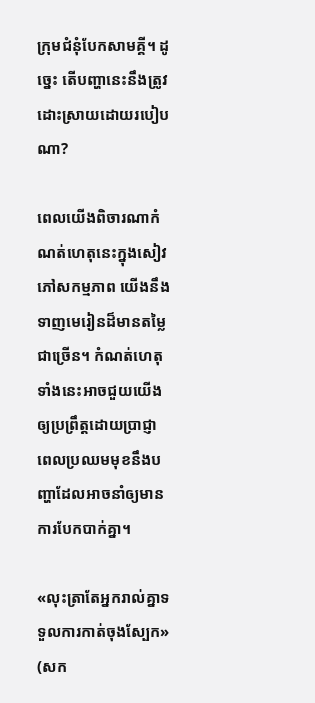ក្រុមជំនុំបែកសាមគ្គី។ ដូច្នេះ តើបញ្ហានេះនឹងត្រូវដោះស្រាយដោយរបៀបណា?

ពេលយើងពិចារណាកំណត់ហេតុនេះក្នុងសៀវភៅសកម្មភាព យើងនឹងទាញមេរៀនដ៏មានតម្លៃជាច្រើន។ កំណត់ហេតុទាំងនេះអាចជួយយើងឲ្យប្រព្រឹត្តដោយប្រាជ្ញា ពេលប្រឈមមុខនឹងបញ្ហាដែលអាចនាំឲ្យមានការបែកបាក់គ្នា។

«លុះត្រាតែអ្នករាល់គ្នាទទួលការកាត់ចុងស្បែក» (សក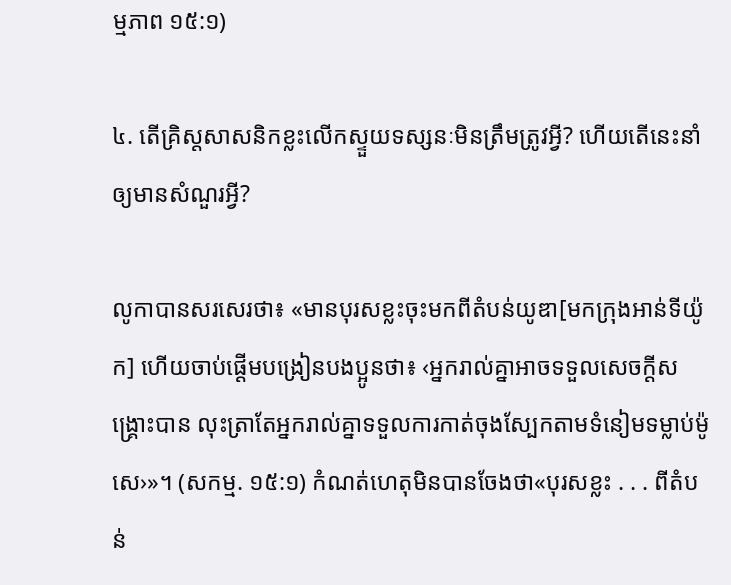ម្មភាព ១៥:១)

៤. តើគ្រិស្តសាសនិកខ្លះលើកស្ទួយទស្សនៈមិនត្រឹមត្រូវអ្វី? ហើយតើនេះនាំឲ្យមានសំណួរអ្វី?

លូកាបានសរសេរថា៖ «មានបុរសខ្លះចុះមកពីតំបន់យូឌា[មកក្រុងអាន់ទីយ៉ូក] ហើយចាប់ផ្ដើមបង្រៀនបងប្អូនថា៖ ‹អ្នករាល់គ្នាអាចទទួលសេចក្ដីសង្គ្រោះបាន លុះត្រាតែអ្នករាល់គ្នាទទួលការកាត់ចុងស្បែកតាមទំនៀមទម្លាប់ម៉ូសេ›»។ (សកម្ម. ១៥:១) កំណត់ហេតុមិនបានចែងថា«បុរសខ្លះ . . . ពីតំបន់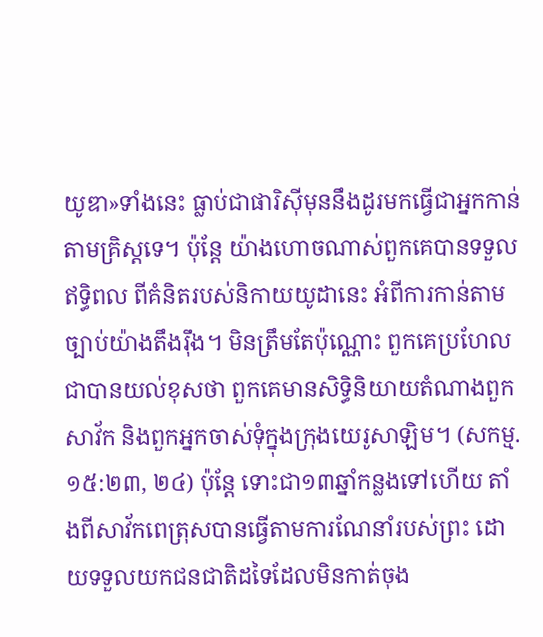យូឌា»ទាំងនេះ ធ្លាប់ជាផារិស៊ីមុននឹងដូរមកធ្វើជាអ្នកកាន់តាមគ្រិស្តទេ។ ប៉ុន្តែ យ៉ាងហោចណាស់ពួកគេបានទទួលឥទ្ធិពល ពីគំនិតរបស់និកាយយូដានេះ អំពីការកាន់តាមច្បាប់យ៉ាងតឹងរ៉ឹង។ មិនត្រឹមតែប៉ុណ្ណោះ ពួកគេប្រហែលជាបានយល់ខុសថា ពួកគេមានសិទ្ធិនិយាយតំណាងពួកសាវ័ក និងពួកអ្នកចាស់ទុំក្នុងក្រុងយេរូសាឡិម។ (សកម្ម. ១៥:២៣, ២៤) ប៉ុន្តែ ទោះជា១៣ឆ្នាំកន្លងទៅហើយ តាំងពីសាវ័កពេត្រុសបានធ្វើតាមការណែនាំរបស់ព្រះ ដោយទទួលយកជនជាតិដទៃដែលមិនកាត់ចុង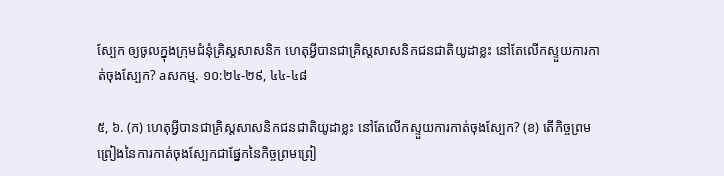ស្បែក ឲ្យចូលក្នុងក្រុមជំនុំគ្រិស្តសាសនិក ហេតុអ្វីបានជាគ្រិស្តសាសនិកជនជាតិយូដាខ្លះ នៅតែលើកស្ទួយការកាត់ចុងស្បែក? aសកម្ម. ១០:២៤-២៩, ៤៤-៤៨

៥, ៦. (ក) ហេតុអ្វីបានជាគ្រិស្តសាសនិកជនជាតិយូដាខ្លះ នៅតែលើកស្ទួយការកាត់ចុងស្បែក? (ខ) តើកិច្ចព្រមព្រៀងនៃការកាត់ចុងស្បែកជាផ្នែកនៃកិច្ចព្រមព្រៀ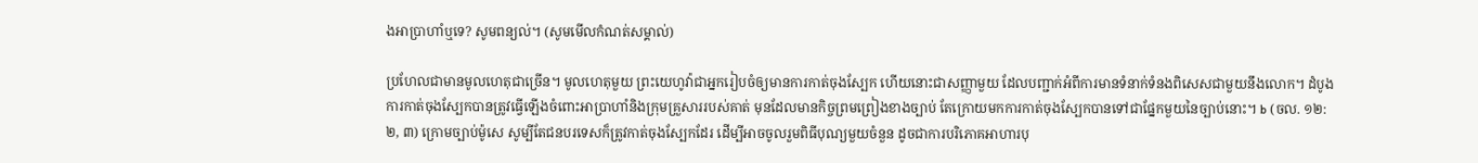ងអាប្រាហាំឬទេ? សូមពន្យល់។ (សូមមើលកំណត់សម្គាល់)

ប្រហែលជាមានមូលហេតុជាច្រើន។ មូលហេតុមួយ ព្រះយេហូវ៉ាជាអ្នករៀបចំឲ្យមានការកាត់ចុងស្បែក ហើយនោះជាសញ្ញាមួយ ដែលបញ្ជាក់អំពីការមានទំនាក់ទំនងពិសេសជាមួយនឹងលោក។ ដំបូងការកាត់ចុងស្បែកបានត្រូវធ្វើឡើងចំពោះអាប្រាហាំនិងក្រុមគ្រួសាររបស់គាត់ មុនដែលមានកិច្ចព្រមព្រៀងខាងច្បាប់ តែក្រោយមកការកាត់ចុងស្បែកបានទៅជាផ្នែកមួយនៃច្បាប់នោះ។ b (ចល. ១២:២, ៣) ក្រោមច្បាប់ម៉ូសេ សូម្បីតែជនបរទេសក៏ត្រូវកាត់ចុងស្បែកដែរ ដើម្បីអាចចូលរួមពិធីបុណ្យមួយចំនួន ដូចជាការបរិភោគអាហារបុ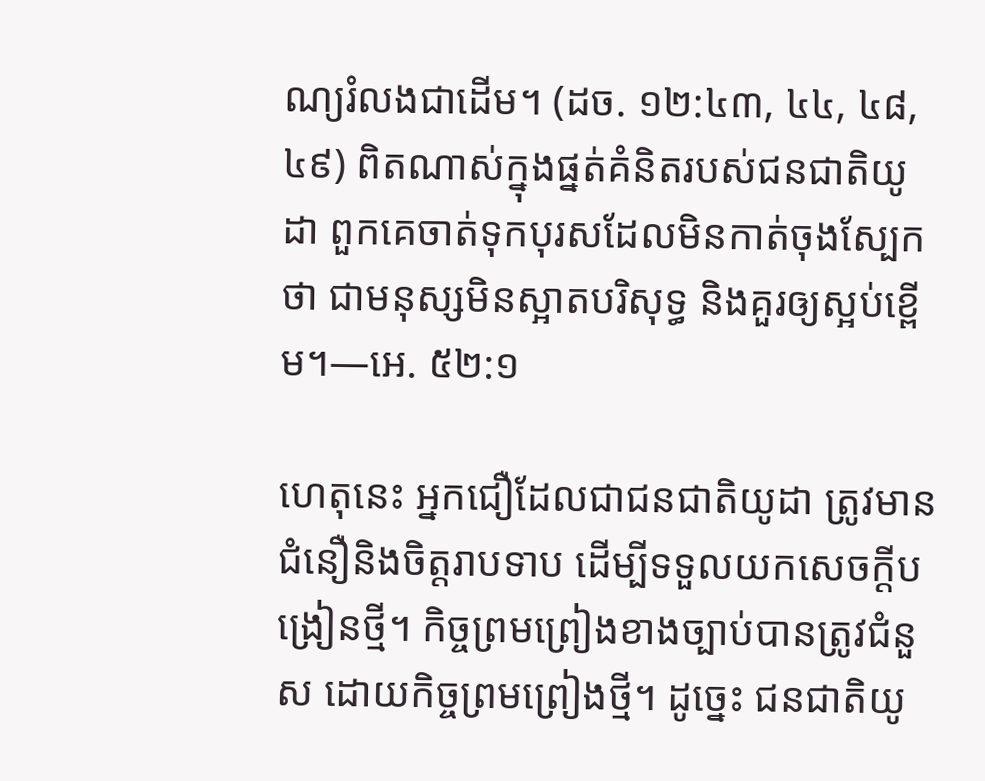ណ្យរំលងជាដើម។ (ដច. ១២:៤៣, ៤៤, ៤៨, ៤៩) ពិតណាស់ក្នុងផ្នត់គំនិតរបស់ជនជាតិយូដា ពួកគេចាត់ទុកបុរសដែលមិនកាត់ចុងស្បែកថា ជាមនុស្សមិនស្អាតបរិសុទ្ធ និងគួរឲ្យស្អប់ខ្ពើម។—អេ. ៥២:១

ហេតុនេះ អ្នកជឿដែលជាជនជាតិយូដា ត្រូវមានជំនឿនិងចិត្តរាបទាប ដើម្បីទទួលយកសេចក្ដីបង្រៀនថ្មី។ កិច្ចព្រមព្រៀងខាងច្បាប់បានត្រូវជំនួស ដោយកិច្ចព្រមព្រៀងថ្មី។ ដូច្នេះ ជនជាតិយូ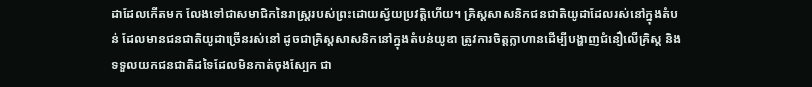ដាដែលកើតមក លែងទៅជាសមាជិកនៃរាស្ត្ររបស់ព្រះដោយស្វ័យប្រវត្តិហើយ។ គ្រិស្តសាសនិកជនជាតិយូដាដែលរស់នៅក្នុងតំបន់ ដែលមានជនជាតិយូដាច្រើនរស់នៅ ដូចជាគ្រិស្តសាសនិកនៅក្នុងតំបន់យូឌា ត្រូវការចិត្តក្លាហានដើម្បីបង្ហាញជំនឿលើគ្រិស្ត និងទទួលយកជនជាតិដទៃដែលមិនកាត់ចុងស្បែក ជា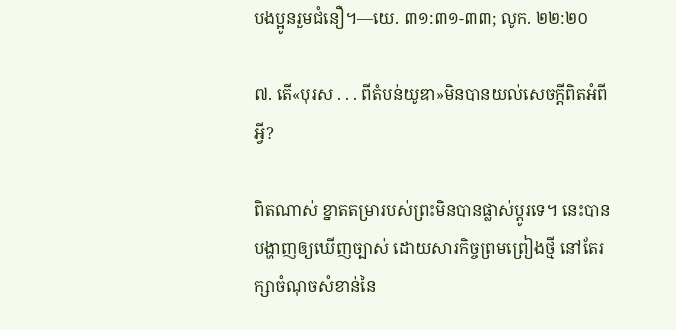បងប្អូនរួមជំនឿ។—យេ. ៣១:៣១-៣៣; លូក. ២២:២០

៧. តើ«បុរស . . . ពីតំបន់យូឌា»មិនបានយល់សេចក្ដីពិតអំពីអ្វី?

ពិតណាស់ ខ្នាតតម្រារបស់ព្រះមិនបានផ្លាស់ប្ដូរទេ។ នេះបានបង្ហាញឲ្យឃើញច្បាស់ ដោយសារកិច្ចព្រមព្រៀងថ្មី នៅតែរក្សាចំណុចសំខាន់នៃ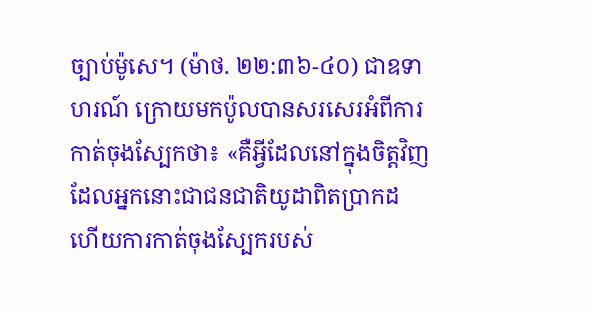ច្បាប់ម៉ូសេ។ (ម៉ាថ. ២២:៣៦-៤០) ជាឧទាហរណ៍ ក្រោយមកប៉ូលបានសរសេរអំពីការកាត់ចុងស្បែកថា៖ «គឺអ្វីដែលនៅក្នុងចិត្តវិញ ដែលអ្នកនោះជាជនជាតិយូដាពិតប្រាកដ ហើយការកាត់ចុងស្បែករបស់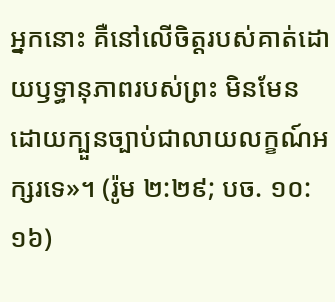អ្នកនោះ គឺនៅលើចិត្តរបស់គាត់ដោយឫទ្ធានុភាពរបស់ព្រះ មិនមែនដោយក្បួនច្បាប់ជាលាយលក្ខណ៍អក្សរទេ»។ (រ៉ូម ២:២៩; បច. ១០:១៦)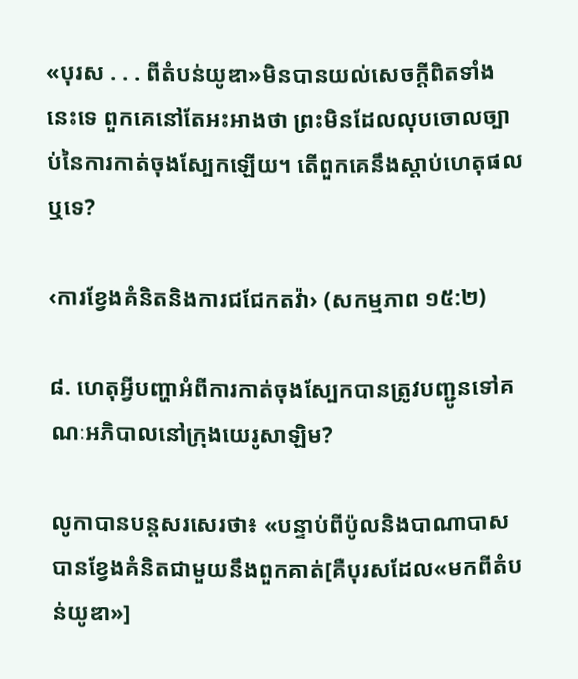«បុរស . . . ពីតំបន់យូឌា»មិនបានយល់សេចក្ដីពិតទាំងនេះទេ ពួកគេនៅតែអះអាងថា ព្រះមិនដែលលុបចោលច្បាប់នៃការកាត់ចុងស្បែកឡើយ។ តើពួកគេនឹងស្ដាប់ហេតុផលឬទេ?

‹ការខ្វែងគំនិតនិងការជជែកតវ៉ា› (សកម្មភាព ១៥:២)

៨. ហេតុអ្វីបញ្ហាអំពីការកាត់ចុងស្បែកបានត្រូវបញ្ជូនទៅគណៈអភិបាលនៅក្រុងយេរូសាឡិម?

លូកាបានបន្តសរសេរថា៖ «បន្ទាប់ពីប៉ូលនិងបាណាបាសបានខ្វែងគំនិតជាមួយនឹងពួកគាត់[គឺបុរសដែល«មកពីតំបន់យូឌា»]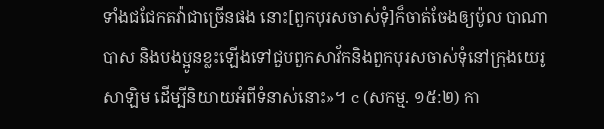ទាំងជជែកតវ៉ាជាច្រើនផង នោះ[ពួកបុរសចាស់ទុំ]ក៏ចាត់ចែងឲ្យប៉ូល បាណាបាស និងបងប្អូនខ្លះឡើងទៅជួបពួកសាវ័កនិងពួកបុរសចាស់ទុំនៅក្រុងយេរូសាឡិម ដើម្បីនិយាយអំពីទំនាស់នោះ»។ c (សកម្ម. ១៥:២) កា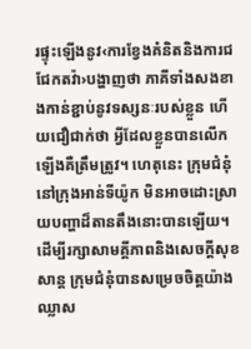រផ្ទុះឡើងនូវ‹ការខ្វែងគំនិតនិងការជជែកតវ៉ា›បង្ហាញថា ភាគីទាំងសងខាងកាន់ខ្ជាប់នូវទស្សនៈរបស់ខ្លួន ហើយជឿជាក់ថា អ្វីដែលខ្លួនបានលើកឡើងគឺត្រឹមត្រូវ។ ហេតុនេះ ក្រុមជំនុំនៅក្រុងអាន់ទីយ៉ូក មិនអាចដោះស្រាយបញ្ហាដ៏តានតឹងនោះបានឡើយ។ ដើម្បីរក្សាសាមគ្គីភាពនិងសេចក្ដីសុខសាន្ត ក្រុមជំនុំបានសម្រេចចិត្តយ៉ាងឈ្លាស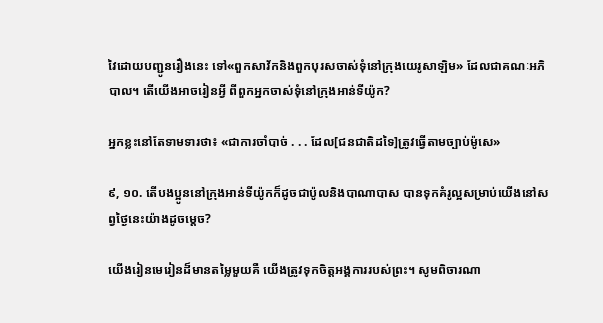វៃដោយបញ្ជូនរឿងនេះ ទៅ«ពួកសាវ័កនិងពួកបុរសចាស់ទុំនៅក្រុងយេរូសាឡិម» ដែលជាគណៈអភិបាល។ តើយើងអាចរៀនអ្វី ពីពួកអ្នកចាស់ទុំនៅក្រុងអាន់ទីយ៉ូក?

អ្នកខ្លះនៅតែទាមទារថា៖ «ជាការចាំបាច់ . . . ដែល[ជនជាតិដទៃ]ត្រូវធ្វើតាមច្បាប់ម៉ូសេ»

៩, ១០. តើបងប្អូននៅក្រុងអាន់ទីយ៉ូកក៏ដូចជាប៉ូលនិងបាណាបាស បានទុកគំរូល្អសម្រាប់យើងនៅសព្វថ្ងៃនេះយ៉ាងដូចម្ដេច?

យើងរៀនមេរៀនដ៏មានតម្លៃមួយគឺ យើងត្រូវទុកចិត្តអង្គការរបស់ព្រះ។ សូមពិចារណា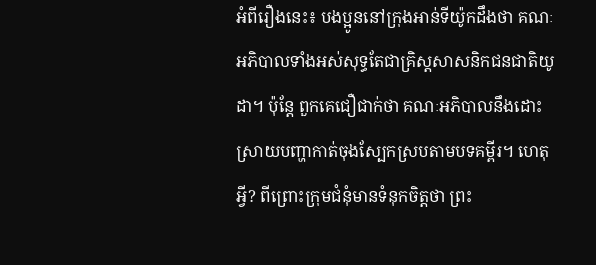អំពីរឿងនេះ៖ បងប្អូននៅក្រុងអាន់ទីយ៉ូកដឹងថា គណៈអភិបាលទាំងអស់សុទ្ធតែជាគ្រិស្តសាសនិកជនជាតិយូដា។ ប៉ុន្តែ ពួកគេជឿជាក់ថា គណៈអភិបាលនឹងដោះស្រាយបញ្ហាកាត់ចុងស្បែកស្របតាមបទគម្ពីរ។ ហេតុអ្វី? ពីព្រោះក្រុមជំនុំមានទំនុកចិត្តថា ព្រះ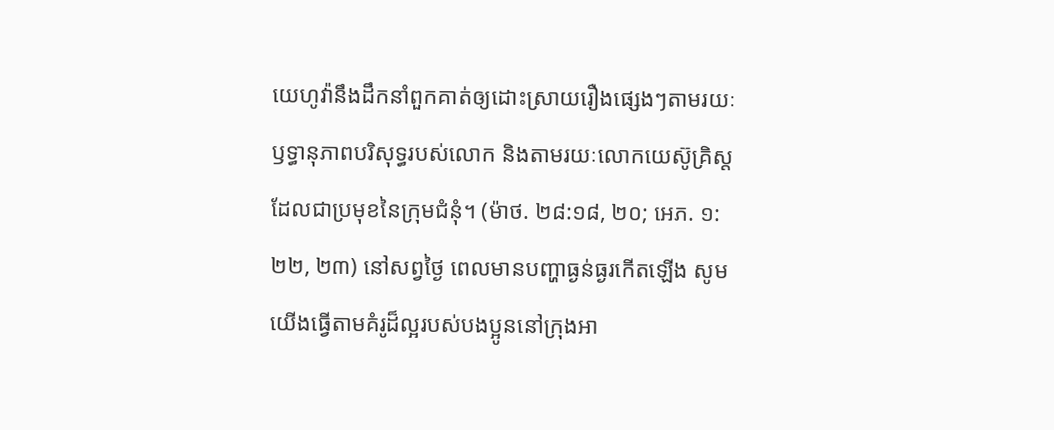យេហូវ៉ានឹងដឹកនាំពួកគាត់ឲ្យដោះស្រាយរឿងផ្សេងៗតាមរយៈឫទ្ធានុភាពបរិសុទ្ធរបស់លោក និងតាមរយៈលោកយេស៊ូគ្រិស្តដែលជាប្រមុខនៃក្រុមជំនុំ។ (ម៉ាថ. ២៨:១៨, ២០; អេភ. ១:២២, ២៣) នៅសព្វថ្ងៃ ពេលមានបញ្ហាធ្ងន់ធ្ងរកើតឡើង សូមយើងធ្វើតាមគំរូដ៏ល្អរបស់បងប្អូននៅក្រុងអា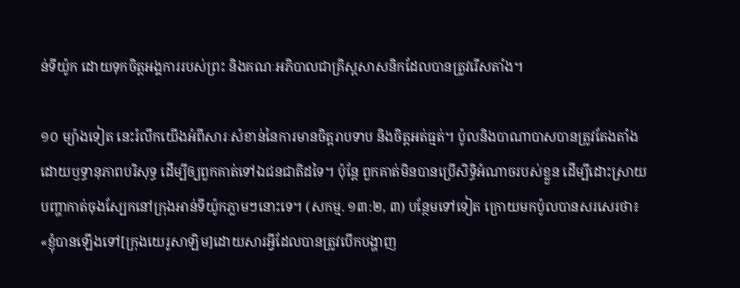ន់ទីយ៉ូក ដោយទុកចិត្តអង្គការរបស់ព្រះ និងគណៈអភិបាលជាគ្រិស្តសាសនិកដែលបានត្រូវរើសតាំង។

១០ ម្យ៉ាងទៀត នេះរំលឹកយើងអំពីសារៈសំខាន់នៃការមានចិត្តរាបទាប និងចិត្តអត់ធ្មត់។ ប៉ូលនិងបាណាបាសបានត្រូវតែងតាំងដោយឫទ្ធានុភាពបរិសុទ្ធ ដើម្បីឲ្យពួកគាត់ទៅឯជនជាតិដទៃ។ ប៉ុន្តែ ពួកគាត់មិនបានប្រើសិទ្ធិអំណាចរបស់ខ្លួន ដើម្បីដោះស្រាយបញ្ហាកាត់ចុងស្បែកនៅក្រុងអាន់ទីយ៉ូកភ្លាមៗនោះទេ។ (សកម្ម. ១៣:២, ៣) បន្ថែមទៅទៀត ក្រោយមកប៉ូលបានសរសេរថា៖ «ខ្ញុំបានឡើងទៅ[ក្រុងយេរូសាឡិម]ដោយសារអ្វីដែលបានត្រូវបើកបង្ហាញ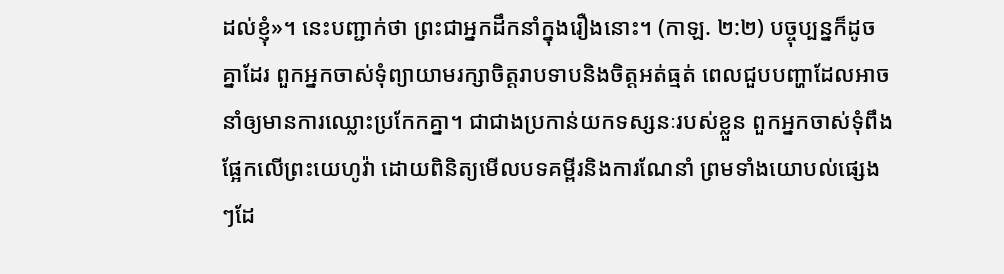ដល់ខ្ញុំ»។ នេះបញ្ជាក់ថា ព្រះជាអ្នកដឹកនាំក្នុងរឿងនោះ។ (កាឡ. ២:២) បច្ចុប្បន្នក៏ដូចគ្នាដែរ ពួកអ្នកចាស់ទុំព្យាយាមរក្សាចិត្តរាបទាបនិងចិត្តអត់ធ្មត់ ពេលជួបបញ្ហាដែលអាចនាំឲ្យមានការឈ្លោះប្រកែកគ្នា។ ជាជាងប្រកាន់យកទស្សនៈរបស់ខ្លួន ពួកអ្នកចាស់ទុំពឹងផ្អែកលើព្រះយេហូវ៉ា ដោយពិនិត្យមើលបទគម្ពីរនិងការណែនាំ ព្រមទាំងយោបល់ផ្សេងៗដែ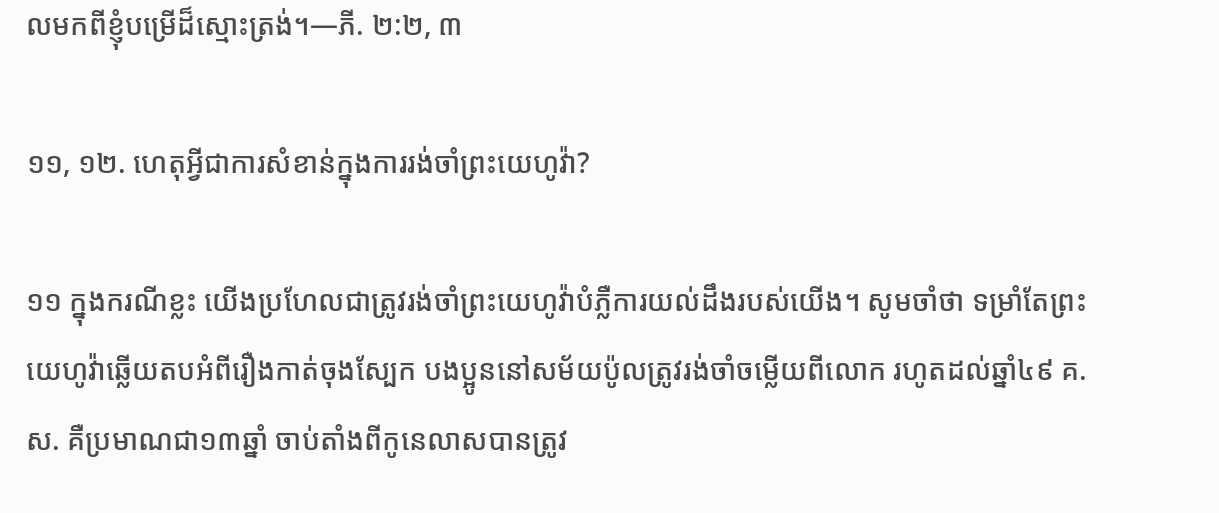លមកពីខ្ញុំបម្រើដ៏ស្មោះត្រង់។—ភី. ២:២, ៣

១១, ១២. ហេតុអ្វីជាការសំខាន់ក្នុងការរង់ចាំព្រះយេហូវ៉ា?

១១ ក្នុងករណីខ្លះ យើងប្រហែលជាត្រូវរង់ចាំព្រះយេហូវ៉ាបំភ្លឺការយល់ដឹងរបស់យើង។ សូមចាំថា ទម្រាំតែព្រះយេហូវ៉ាឆ្លើយតបអំពីរឿងកាត់ចុងស្បែក បងប្អូននៅសម័យប៉ូលត្រូវរង់ចាំចម្លើយពីលោក រហូតដល់ឆ្នាំ៤៩ គ.ស. គឺប្រមាណជា១៣ឆ្នាំ ចាប់តាំងពីកូនេលាសបានត្រូវ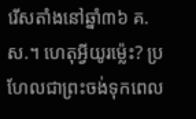រើសតាំងនៅឆ្នាំ៣៦ គ.ស.។ ហេតុអ្វីយូរម្ល៉េះ? ប្រហែលជាព្រះចង់ទុកពេល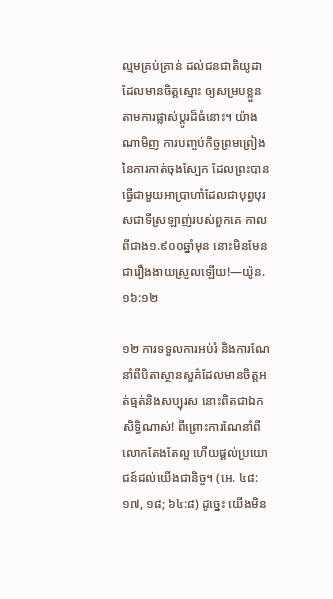ល្មមគ្រប់គ្រាន់ ដល់ជនជាតិយូដាដែលមានចិត្តស្មោះ ឲ្យសម្របខ្លួនតាមការផ្លាស់ប្ដូរដ៏ធំនោះ។ យ៉ាងណាមិញ ការបញ្ចប់កិច្ចព្រមព្រៀងនៃការកាត់ចុងស្បែក ដែលព្រះបានធ្វើជាមួយអាប្រាហាំដែលជាបុព្វបុរសជាទីស្រឡាញ់របស់ពួកគេ កាលពីជាង១.៩០០ឆ្នាំមុន នោះមិនមែនជារឿងងាយស្រួលឡើយ!—យ៉ូន. ១៦:១២

១២ ការទទួលការអប់រំ និងការណែនាំពីបិតាស្ថានសួគ៌ដែលមានចិត្តអត់ធ្មត់និងសប្បុរស នោះពិតជាឯកសិទ្ធិណាស់! ពីព្រោះការណែនាំពីលោកតែងតែល្អ ហើយផ្ដល់ប្រយោជន៍ដល់យើងជានិច្ច។ (អេ. ៤៨:១៧, ១៨; ៦៤:៨) ដូច្នេះ យើងមិន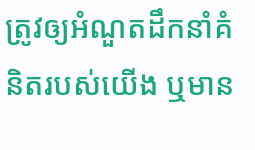ត្រូវឲ្យអំណួតដឹកនាំគំនិតរបស់យើង ឬមាន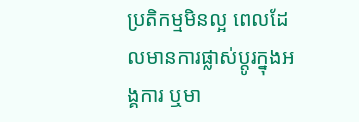ប្រតិកម្មមិនល្អ ពេលដែលមានការផ្លាស់ប្ដូរក្នុងអង្គការ ឬមា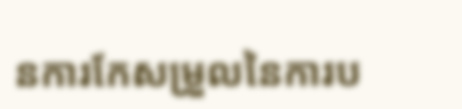នការកែសម្រួលនៃការប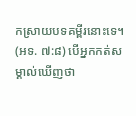កស្រាយបទគម្ពីរនោះទេ។ (អទ. ៧:៨) បើអ្នកកត់សម្គាល់ឃើញថា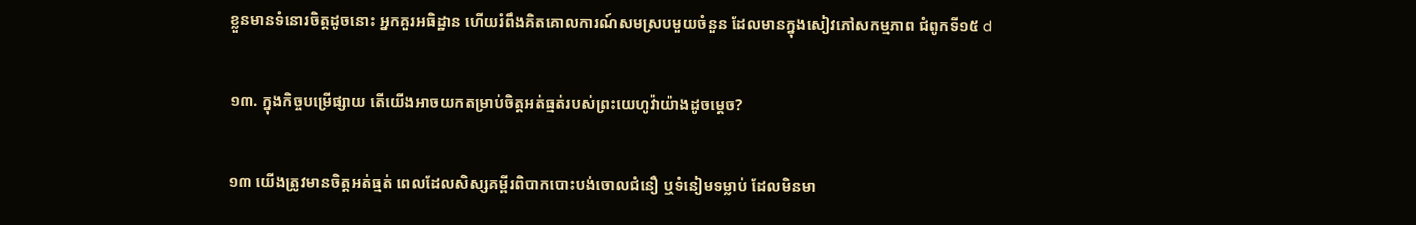ខ្លួនមានទំនោរចិត្តដូចនោះ អ្នកគួរអធិដ្ឋាន ហើយរំពឹងគិតគោលការណ៍សមស្របមួយចំនួន ដែលមានក្នុងសៀវភៅសកម្មភាព ជំពូកទី១៥ d

១៣. ក្នុងកិច្ចបម្រើផ្សាយ តើយើងអាចយកតម្រាប់ចិត្តអត់ធ្មត់របស់ព្រះយេហូវ៉ាយ៉ាងដូចម្ដេច?

១៣ យើងត្រូវមានចិត្តអត់ធ្មត់ ពេលដែលសិស្សគម្ពីរពិបាកបោះបង់ចោលជំនឿ ឬទំនៀមទម្លាប់ ដែលមិនមា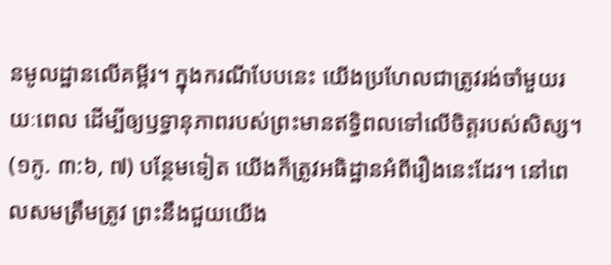នមូលដ្ឋានលើគម្ពីរ។ ក្នុងករណីបែបនេះ យើងប្រហែលជាត្រូវរង់ចាំមួយរយៈពេល ដើម្បីឲ្យឫទ្ធានុភាពរបស់ព្រះមានឥទ្ធិពលទៅលើចិត្តរបស់សិស្ស។ (១កូ. ៣:៦, ៧) បន្ថែមទៀត យើងក៏ត្រូវអធិដ្ឋានអំពីរឿងនេះដែរ។ នៅពេលសមត្រឹមត្រូវ ព្រះនឹងជួយយើង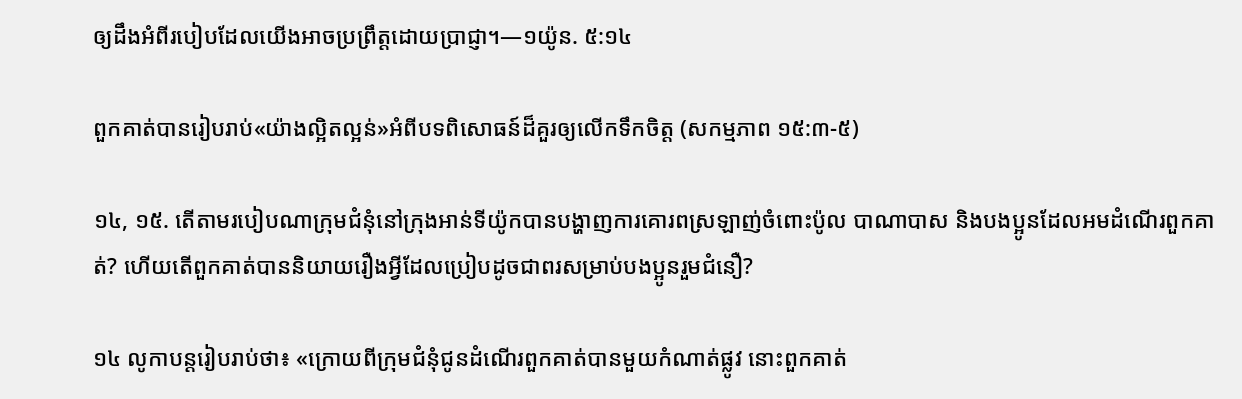ឲ្យដឹងអំពីរបៀបដែលយើងអាចប្រព្រឹត្តដោយប្រាជ្ញា។—១យ៉ូន. ៥:១៤

ពួកគាត់បានរៀបរាប់«យ៉ាងល្អិតល្អន់»អំពីបទពិសោធន៍ដ៏គួរឲ្យលើកទឹកចិត្ត (សកម្មភាព ១៥:៣-៥)

១៤, ១៥. តើតាមរបៀបណាក្រុមជំនុំនៅក្រុងអាន់ទីយ៉ូកបានបង្ហាញការគោរពស្រឡាញ់ចំពោះប៉ូល បាណាបាស និងបងប្អូនដែលអមដំណើរពួកគាត់? ហើយតើពួកគាត់បាននិយាយរឿងអ្វីដែលប្រៀបដូចជាពរសម្រាប់បងប្អូនរួមជំនឿ?

១៤ លូកាបន្តរៀបរាប់ថា៖ «ក្រោយពីក្រុមជំនុំជូនដំណើរពួកគាត់បានមួយកំណាត់ផ្លូវ នោះពួកគាត់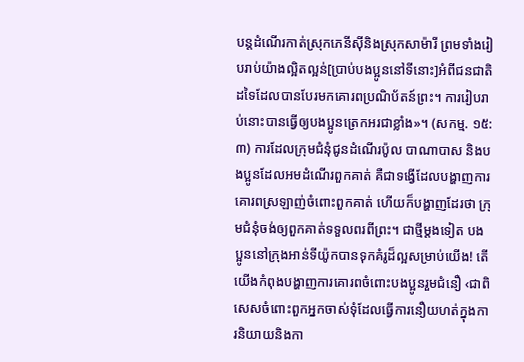បន្តដំណើរកាត់ស្រុកភេនីស៊ីនិងស្រុកសាម៉ារី ព្រមទាំងរៀបរាប់យ៉ាងល្អិតល្អន់[ប្រាប់បងប្អូននៅទីនោះ]អំពីជនជាតិដទៃដែលបានបែរមកគោរពប្រណិប័តន៍ព្រះ។ ការរៀបរាប់នោះបានធ្វើឲ្យបងប្អូនត្រេកអរជាខ្លាំង»។ (សកម្ម. ១៥:៣) ការដែលក្រុមជំនុំជូនដំណើរប៉ូល បាណាបាស និងបងប្អូនដែលអមដំណើរពួកគាត់ គឺជាទង្វើដែលបង្ហាញការគោរពស្រឡាញ់ចំពោះពួកគាត់ ហើយក៏បង្ហាញដែរថា ក្រុមជំនុំចង់ឲ្យពួកគាត់ទទួលពរពីព្រះ។ ជាថ្មីម្ដងទៀត បងប្អូននៅក្រុងអាន់ទីយ៉ូកបានទុកគំរូដ៏ល្អសម្រាប់យើង! តើយើងកំពុងបង្ហាញការគោរពចំពោះបងប្អូនរួមជំនឿ ‹ជាពិសេសចំពោះពួកអ្នកចាស់ទុំដែលធ្វើការនឿយហត់ក្នុងការនិយាយនិងកា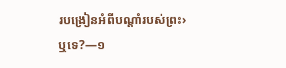របង្រៀនអំពីបណ្ដាំរបស់ព្រះ›ឬទេ?—១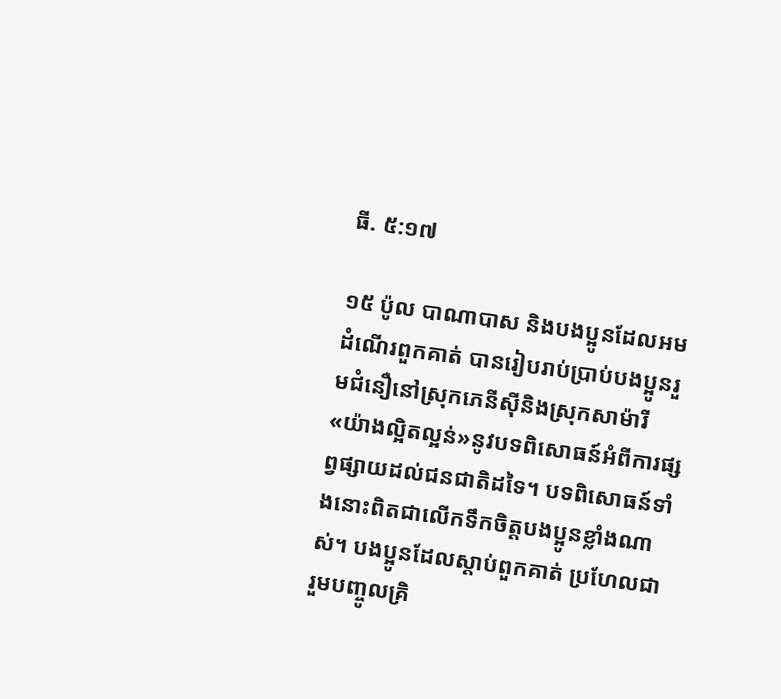ធី. ៥:១៧

១៥ ប៉ូល បាណាបាស និងបងប្អូនដែលអមដំណើរពួកគាត់ បានរៀបរាប់ប្រាប់បងប្អូនរួមជំនឿនៅស្រុកភេនីស៊ីនិងស្រុកសាម៉ារី «យ៉ាងល្អិតល្អន់»នូវបទពិសោធន៍អំពីការផ្សព្វផ្សាយដល់ជនជាតិដទៃ។ បទពិសោធន៍ទាំងនោះពិតជាលើកទឹកចិត្តបងប្អូនខ្លាំងណាស់។ បងប្អូនដែលស្ដាប់ពួកគាត់ ប្រហែលជារួមបញ្ចូលគ្រិ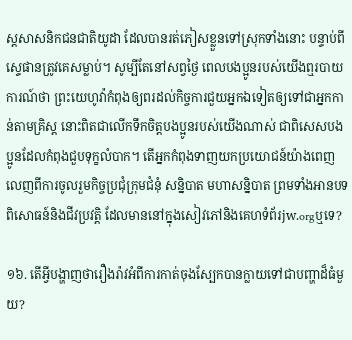ស្តសាសនិកជនជាតិយូដា ដែលបានរត់ភៀសខ្លួនទៅស្រុកទាំងនោះ បន្ទាប់ពីស្ទេផានត្រូវគេសម្លាប់។ សូម្បីតែនៅសព្វថ្ងៃ ពេលបងប្អូនរបស់យើងឮរបាយការណ៍ថា ព្រះយេហូវ៉ាកំពុងឲ្យពរដល់កិច្ចការជួយអ្នកឯទៀតឲ្យទៅជាអ្នកកាន់តាមគ្រិស្ត នោះពិតជាលើកទឹកចិត្តបងប្អូនរបស់យើងណាស់ ជាពិសេសបងប្អូនដែលកំពុងជួបទុក្ខលំបាក។ តើអ្នកកំពុងទាញយកប្រយោជន៍យ៉ាងពេញលេញពីការចូលរួមកិច្ចប្រជុំក្រុមជំនុំ សន្និបាត មហាសន្និបាត ព្រមទាំងអានបទពិសោធន៍និងជីវប្រវត្តិ ដែលមាននៅក្នុងសៀវភៅនិងគេហទំព័រjw.orgឬទេ?

១៦. តើអ្វីបង្ហាញថារឿងរ៉ាវអំពីការកាត់ចុងស្បែកបានក្លាយទៅជាបញ្ហាដ៏ធំមួយ?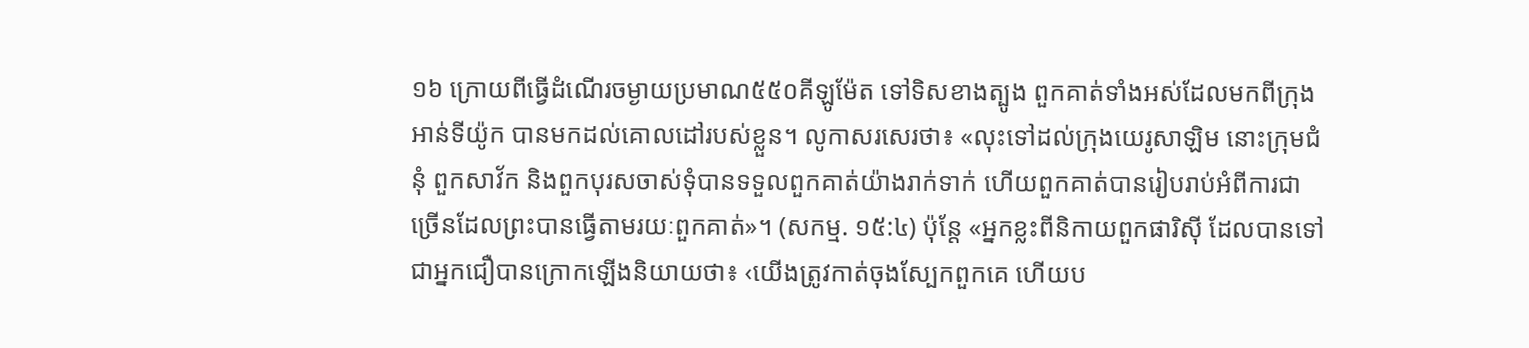១៦ ក្រោយពីធ្វើដំណើរចម្ងាយប្រមាណ៥៥០គីឡូម៉ែត ទៅទិសខាងត្បូង ពួកគាត់ទាំងអស់ដែលមកពីក្រុងអាន់ទីយ៉ូក បានមកដល់គោលដៅរបស់ខ្លួន។ លូកាសរសេរថា៖ «លុះទៅដល់ក្រុងយេរូសាឡិម នោះក្រុមជំនុំ ពួកសាវ័ក និងពួកបុរសចាស់ទុំបានទទួលពួកគាត់យ៉ាងរាក់ទាក់ ហើយពួកគាត់បានរៀបរាប់អំពីការជាច្រើនដែលព្រះបានធ្វើតាមរយៈពួកគាត់»។ (សកម្ម. ១៥:៤) ប៉ុន្តែ «អ្នកខ្លះពីនិកាយពួកផារិស៊ី ដែលបានទៅជាអ្នកជឿបានក្រោកឡើងនិយាយថា៖ ‹យើងត្រូវកាត់ចុងស្បែកពួកគេ ហើយប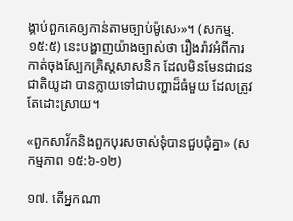ង្គាប់ពួកគេឲ្យកាន់តាមច្បាប់ម៉ូសេ›»។ (សកម្ម. ១៥:៥) នេះបង្ហាញយ៉ាងច្បាស់ថា រឿងរ៉ាវអំពីការកាត់ចុងស្បែកគ្រិស្តសាសនិក ដែលមិនមែនជាជនជាតិយូដា បានក្លាយទៅជាបញ្ហាដ៏ធំមួយ ដែលត្រូវតែដោះស្រាយ។

«ពួកសាវ័កនិងពួកបុរសចាស់ទុំបានជួបជុំគ្នា» (សកម្មភាព ១៥:៦-១២)

១៧. តើអ្នកណា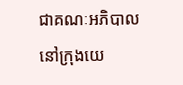ជាគណៈអភិបាលនៅក្រុងយេ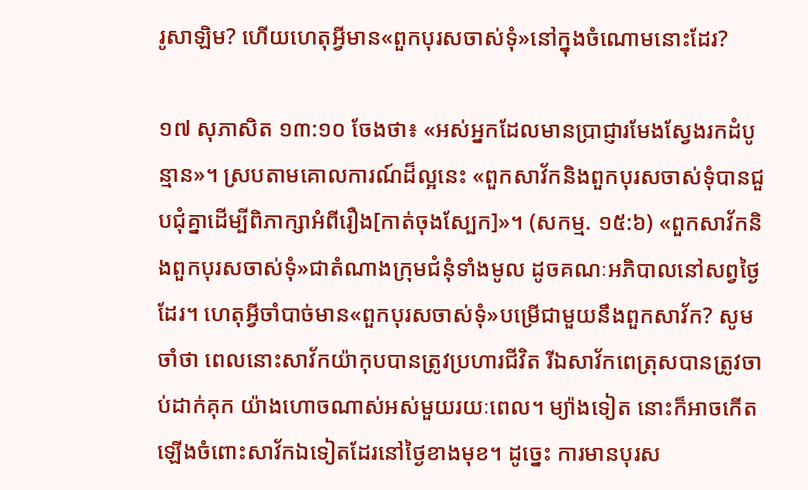រូសាឡិម? ហើយហេតុអ្វីមាន«ពួកបុរសចាស់ទុំ»នៅក្នុងចំណោមនោះដែរ?

១៧ សុភាសិត ១៣:១០ ចែងថា៖ «អស់អ្នកដែលមានប្រាជ្ញារមែងស្វែងរកដំបូន្មាន»។ ស្របតាមគោលការណ៍ដ៏ល្អនេះ «ពួកសាវ័កនិងពួកបុរសចាស់ទុំបានជួបជុំគ្នាដើម្បីពិភាក្សាអំពីរឿង[កាត់ចុងស្បែក]»។ (សកម្ម. ១៥:៦) «ពួកសាវ័កនិងពួកបុរសចាស់ទុំ»ជាតំណាងក្រុមជំនុំទាំងមូល ដូចគណៈអភិបាលនៅសព្វថ្ងៃដែរ។ ហេតុអ្វីចាំបាច់មាន«ពួកបុរសចាស់ទុំ»បម្រើជាមួយនឹងពួកសាវ័ក? សូមចាំថា ពេលនោះសាវ័កយ៉ាកុបបានត្រូវប្រហារជីវិត រីឯសាវ័កពេត្រុសបានត្រូវចាប់ដាក់គុក យ៉ាងហោចណាស់អស់មួយរយៈពេល។ ម្យ៉ាងទៀត នោះក៏អាចកើតឡើងចំពោះសាវ័កឯទៀតដែរនៅថ្ងៃខាងមុខ។ ដូច្នេះ ការមានបុរស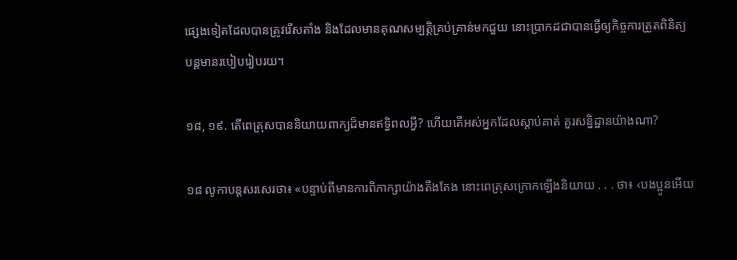ផ្សេងទៀតដែលបានត្រូវរើសតាំង និងដែលមានគុណសម្បត្តិគ្រប់គ្រាន់មកជួយ នោះប្រាកដជាបានធ្វើឲ្យកិច្ចការត្រួតពិនិត្យ បន្តមានរបៀបរៀបរយ។

១៨, ១៩. តើពេត្រុសបាននិយាយពាក្យដ៏មានឥទ្ធិពលអ្វី? ហើយតើអស់អ្នកដែលស្ដាប់គាត់ គួរសន្និដ្ឋានយ៉ាងណា?

១៨ លូកាបន្តសរសេរថា៖ «បន្ទាប់ពីមានការពិភាក្សាយ៉ាងតឹងតែង នោះពេត្រុសក្រោកឡើងនិយាយ . . . ថា៖ ‹បងប្អូនអើយ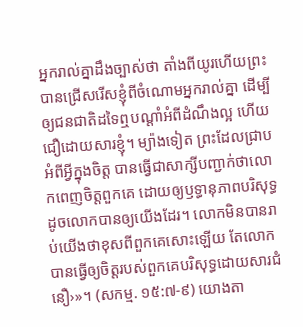អ្នករាល់គ្នាដឹងច្បាស់ថា តាំងពីយូរហើយព្រះបានជ្រើសរើសខ្ញុំពីចំណោមអ្នករាល់គ្នា ដើម្បីឲ្យជនជាតិដទៃឮបណ្ដាំអំពីដំណឹងល្អ ហើយជឿដោយសារខ្ញុំ។ ម្យ៉ាងទៀត ព្រះដែលជ្រាបអំពីអ្វីក្នុងចិត្ត បានធ្វើជាសាក្សីបញ្ជាក់ថាលោកពេញចិត្តពួកគេ ដោយឲ្យឫទ្ធានុភាពបរិសុទ្ធ ដូចលោកបានឲ្យយើងដែរ។ លោកមិនបានរាប់យើងថាខុសពីពួកគេសោះឡើយ តែលោកបានធ្វើឲ្យចិត្តរបស់ពួកគេបរិសុទ្ធដោយសារជំនឿ›»។ (សកម្ម. ១៥:៧-៩) យោងតា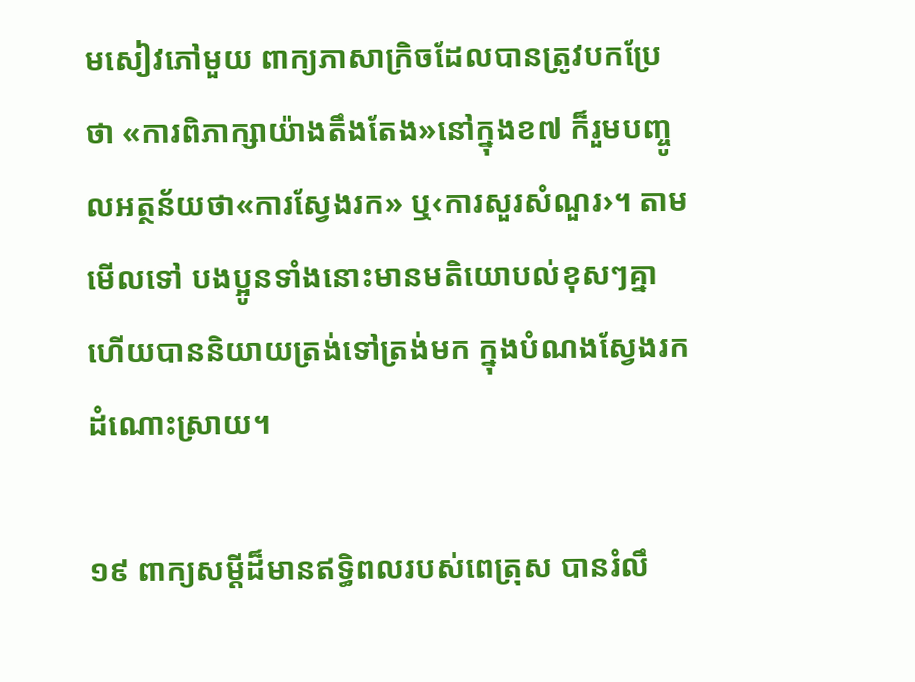មសៀវភៅមួយ ពាក្យភាសាក្រិចដែលបានត្រូវបកប្រែថា «ការពិភាក្សាយ៉ាងតឹងតែង»នៅក្នុងខ៧ ក៏រួមបញ្ចូលអត្ថន័យថា«ការស្វែងរក» ឬ‹ការសួរសំណួរ›។ តាមមើលទៅ បងប្អូនទាំងនោះមានមតិយោបល់ខុសៗគ្នា ហើយបាននិយាយត្រង់ទៅត្រង់មក ក្នុងបំណងស្វែងរកដំណោះស្រាយ។

១៩ ពាក្យសម្ដីដ៏មានឥទ្ធិពលរបស់ពេត្រុស បានរំលឹ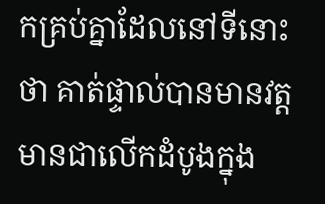កគ្រប់គ្នាដែលនៅទីនោះថា គាត់ផ្ទាល់បានមានវត្តមានជាលើកដំបូងក្នុង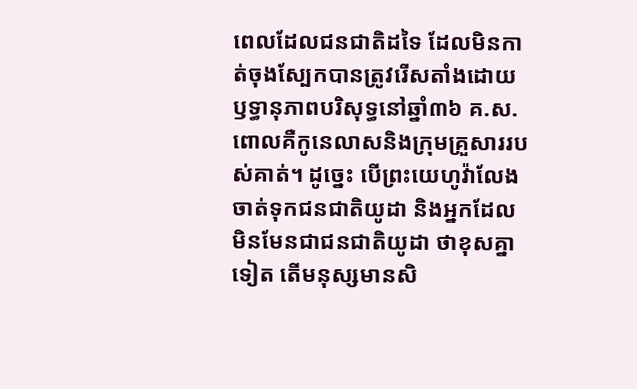ពេលដែលជនជាតិដទៃ ដែលមិនកាត់ចុងស្បែកបានត្រូវរើសតាំងដោយឫទ្ធានុភាពបរិសុទ្ធនៅឆ្នាំ៣៦ គ.ស. ពោលគឺកូនេលាសនិងក្រុមគ្រួសាររបស់គាត់។ ដូច្នេះ បើព្រះយេហូវ៉ាលែងចាត់ទុកជនជាតិយូដា និងអ្នកដែលមិនមែនជាជនជាតិយូដា ថាខុសគ្នាទៀត តើមនុស្សមានសិ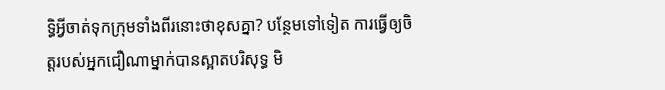ទ្ធិអ្វីចាត់ទុកក្រុមទាំងពីរនោះថាខុសគ្នា? បន្ថែមទៅទៀត ការធ្វើឲ្យចិត្តរបស់អ្នកជឿណាម្នាក់បានស្អាតបរិសុទ្ធ មិ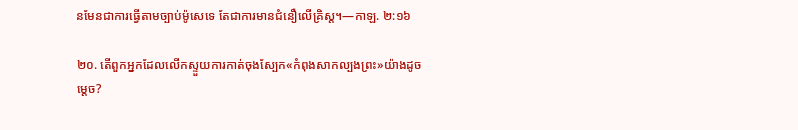នមែនជាការធ្វើតាមច្បាប់ម៉ូសេទេ តែជាការមានជំនឿលើគ្រិស្ត។—កាឡ. ២:១៦

២០. តើពួកអ្នកដែលលើកស្ទួយការកាត់ចុងស្បែក«កំពុងសាកល្បងព្រះ»យ៉ាងដូចម្ដេច?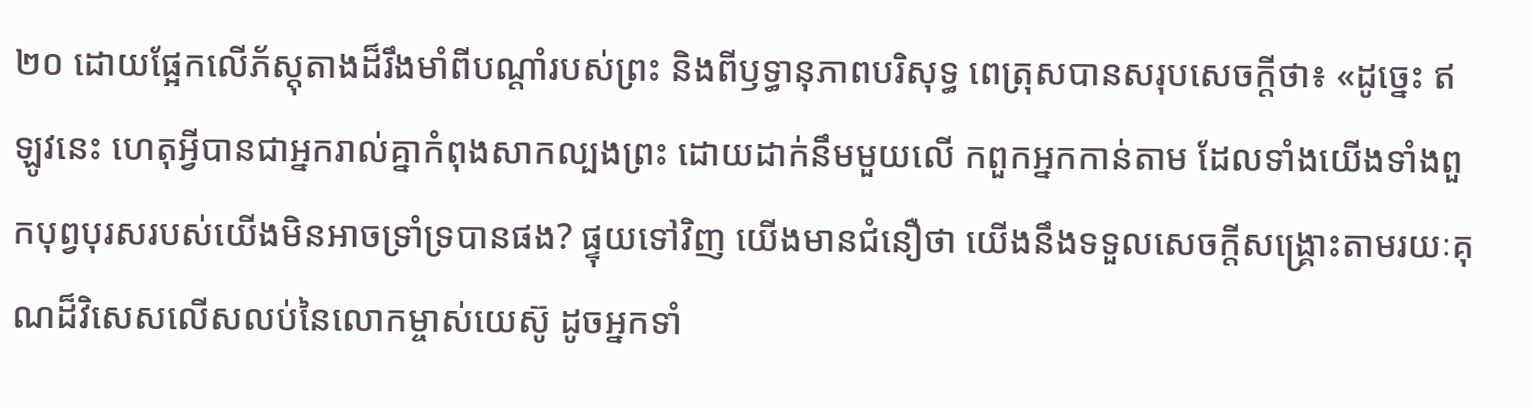២០ ដោយផ្អែកលើភ័ស្តុតាងដ៏រឹងមាំពីបណ្ដាំរបស់ព្រះ និងពីឫទ្ធានុភាពបរិសុទ្ធ ពេត្រុសបានសរុបសេចក្ដីថា៖ «ដូច្នេះ ឥឡូវនេះ ហេតុអ្វីបានជាអ្នករាល់គ្នាកំពុងសាកល្បងព្រះ ដោយដាក់នឹមមួយលើ កពួកអ្នកកាន់តាម ដែលទាំងយើងទាំងពួកបុព្វបុរសរបស់យើងមិនអាចទ្រាំទ្របានផង? ផ្ទុយទៅវិញ យើងមានជំនឿថា យើងនឹងទទួលសេចក្ដីសង្គ្រោះតាមរយៈគុណដ៏វិសេសលើសលប់នៃលោកម្ចាស់យេស៊ូ ដូចអ្នកទាំ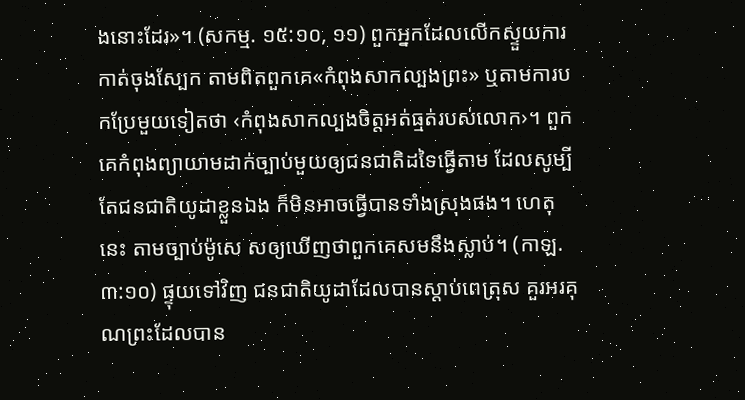ងនោះដែរ»។ (សកម្ម. ១៥:១០, ១១) ពួកអ្នកដែលលើកស្ទួយការកាត់ចុងស្បែក តាមពិតពួកគេ«កំពុងសាកល្បងព្រះ» ឬតាមការបកប្រែមួយទៀតថា ‹កំពុងសាកល្បងចិត្តអត់ធ្មត់របស់លោក›។ ពួកគេកំពុងព្យាយាមដាក់ច្បាប់មួយឲ្យជនជាតិដទៃធ្វើតាម ដែលសូម្បីតែជនជាតិយូដាខ្លួនឯង ក៏មិនអាចធ្វើបានទាំងស្រុងផង។ ហេតុនេះ តាមច្បាប់ម៉ូសេ សឲ្យឃើញថាពួកគេសមនឹងស្លាប់។ (កាឡ. ៣:១០) ផ្ទុយទៅវិញ ជនជាតិយូដាដែលបានស្ដាប់ពេត្រុស គួរអរគុណព្រះដែលបាន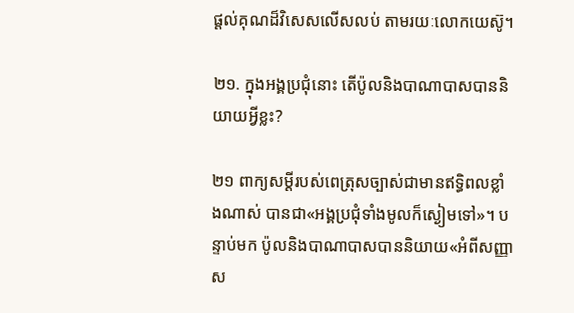ផ្ដល់គុណដ៏វិសេសលើសលប់ តាមរយៈលោកយេស៊ូ។

២១. ក្នុងអង្គប្រជុំនោះ តើប៉ូលនិងបាណាបាសបាននិយាយអ្វីខ្លះ?

២១ ពាក្យសម្ដីរបស់ពេត្រុសច្បាស់ជាមានឥទ្ធិពលខ្លាំងណាស់ បានជា«អង្គប្រជុំទាំងមូលក៏ស្ងៀមទៅ»។ បន្ទាប់មក ប៉ូលនិងបាណាបាសបាននិយាយ«អំពីសញ្ញាស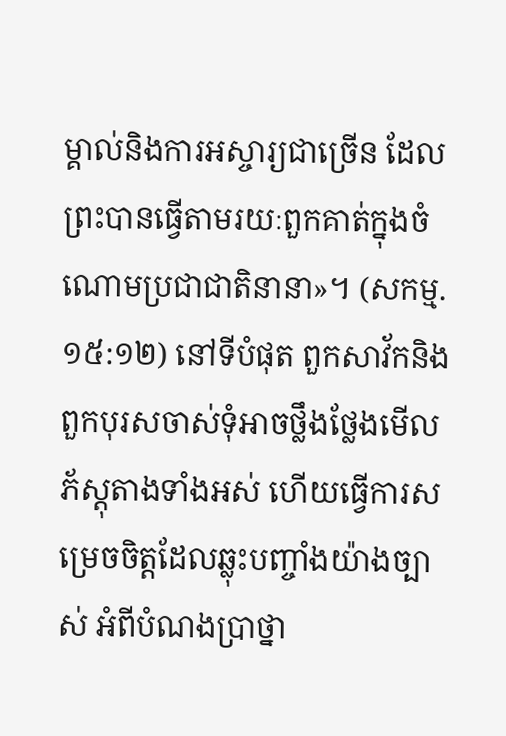ម្គាល់និងការអស្ចារ្យជាច្រើន ដែលព្រះបានធ្វើតាមរយៈពួកគាត់ក្នុងចំណោមប្រជាជាតិនានា»។ (សកម្ម. ១៥:១២) នៅទីបំផុត ពួកសាវ័កនិងពួកបុរសចាស់ទុំអាចថ្លឹងថ្លែងមើលភ័ស្តុតាងទាំងអស់ ហើយធ្វើការសម្រេចចិត្តដែលឆ្លុះបញ្ចាំងយ៉ាងច្បាស់ អំពីបំណងប្រាថ្នា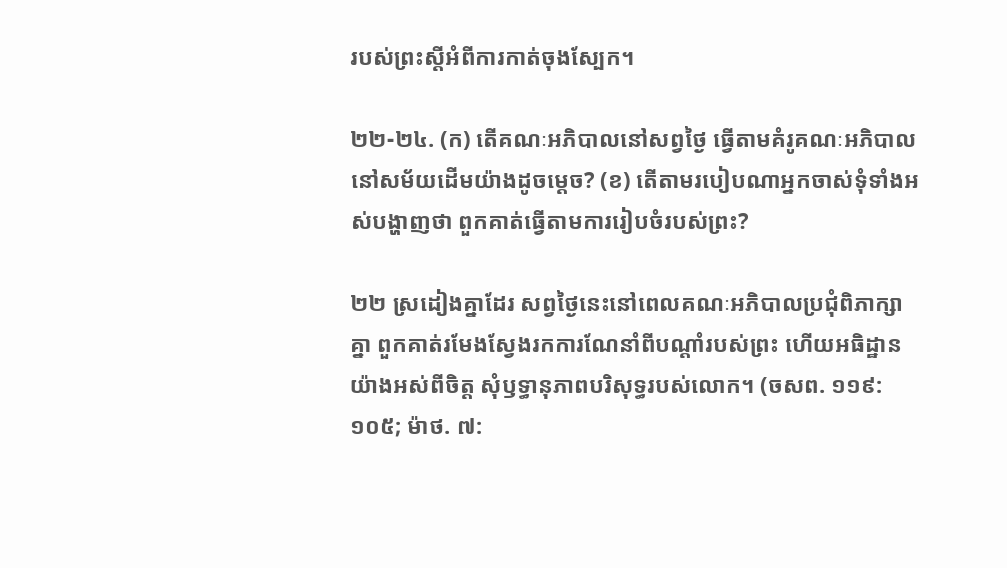របស់ព្រះស្ដីអំពីការកាត់ចុងស្បែក។

២២-២៤. (ក) តើគណៈអភិបាលនៅសព្វថ្ងៃ ធ្វើតាមគំរូគណៈអភិបាលនៅសម័យដើមយ៉ាងដូចម្ដេច? (ខ) តើតាមរបៀបណាអ្នកចាស់ទុំទាំងអស់បង្ហាញថា ពួកគាត់ធ្វើតាមការរៀបចំរបស់ព្រះ?

២២ ស្រដៀងគ្នាដែរ សព្វថ្ងៃនេះនៅពេលគណៈអភិបាលប្រជុំពិភាក្សាគ្នា ពួកគាត់រមែងស្វែងរកការណែនាំពីបណ្ដាំរបស់ព្រះ ហើយអធិដ្ឋានយ៉ាងអស់ពីចិត្ត សុំឫទ្ធានុភាពបរិសុទ្ធរបស់លោក។ (ចសព. ១១៩:១០៥; ម៉ាថ. ៧: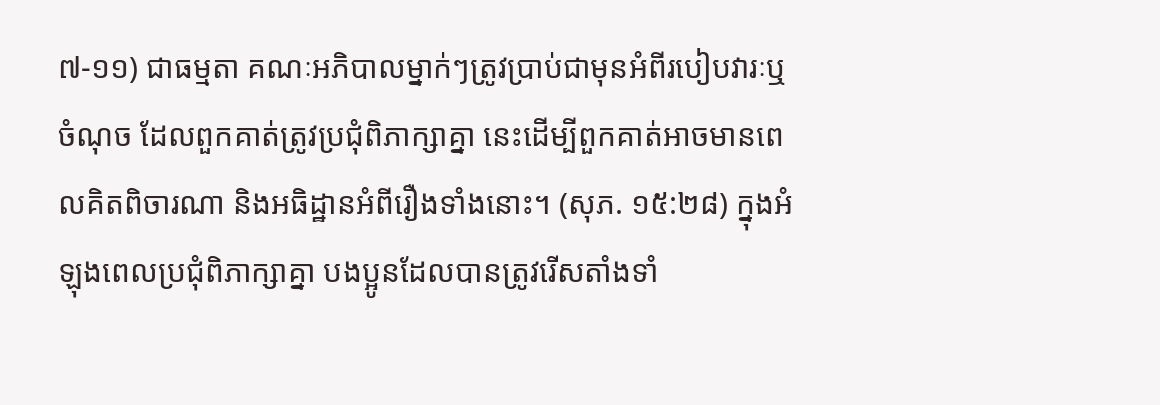៧-១១) ជាធម្មតា គណៈអភិបាលម្នាក់ៗត្រូវប្រាប់ជាមុនអំពីរបៀបវារៈឬចំណុច ដែលពួកគាត់ត្រូវប្រជុំពិភាក្សាគ្នា នេះដើម្បីពួកគាត់អាចមានពេលគិតពិចារណា និងអធិដ្ឋានអំពីរឿងទាំងនោះ។ (សុភ. ១៥:២៨) ក្នុងអំឡុងពេលប្រជុំពិភាក្សាគ្នា បងប្អូនដែលបានត្រូវរើសតាំងទាំ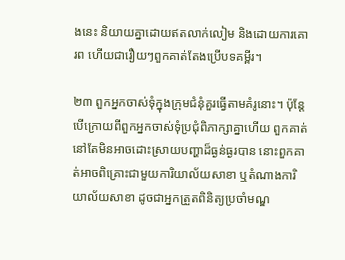ងនេះ និយាយគ្នាដោយឥតលាក់លៀម និងដោយការគោរព ហើយជារឿយៗពួកគាត់តែងប្រើបទគម្ពីរ។

២៣ ពួកអ្នកចាស់ទុំក្នុងក្រុមជំនុំគួរធ្វើតាមគំរូនោះ។ ប៉ុន្តែ បើក្រោយពីពួកអ្នកចាស់ទុំប្រជុំពិភាក្សាគ្នាហើយ ពួកគាត់នៅតែមិនអាចដោះស្រាយបញ្ហាដ៏ធ្ងន់ធ្ងរបាន នោះពួកគាត់អាចពិគ្រោះជាមួយការិយាល័យសាខា ឬតំណាងការិយាល័យសាខា ដូចជាអ្នកត្រួតពិនិត្យប្រចាំមណ្ឌ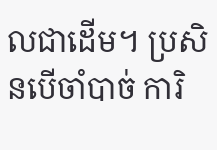លជាដើម។ ប្រសិនបើចាំបាច់ ការិ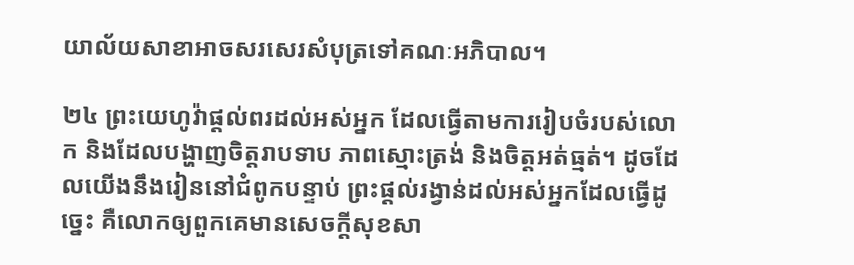យាល័យសាខាអាចសរសេរសំបុត្រទៅគណៈអភិបាល។

២៤ ព្រះយេហូវ៉ាផ្ដល់ពរដល់អស់អ្នក ដែលធ្វើតាមការរៀបចំរបស់លោក និងដែលបង្ហាញចិត្តរាបទាប ភាពស្មោះត្រង់ និងចិត្តអត់ធ្មត់។ ដូចដែលយើងនឹងរៀននៅជំពូកបន្ទាប់ ព្រះផ្ដល់រង្វាន់ដល់អស់អ្នកដែលធ្វើដូច្នេះ គឺលោកឲ្យពួកគេមានសេចក្ដីសុខសា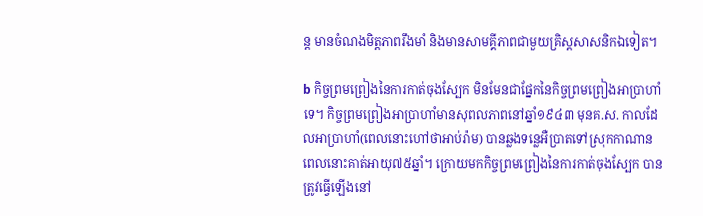ន្ត មានចំណងមិត្តភាពរឹងមាំ និងមានសាមគ្គីភាពជាមួយគ្រិស្តសាសនិកឯទៀត។

b កិច្ចព្រមព្រៀងនៃការកាត់ចុងស្បែក មិនមែនជាផ្នែកនៃកិច្ចព្រមព្រៀងអាប្រាហាំទេ។ កិច្ចព្រមព្រៀងអាប្រាហាំមានសុពលភាពនៅឆ្នាំ១៩៤៣ មុនគ.ស. កាលដែលអាប្រាហាំ(ពេលនោះហៅថាអាប់រ៉ាម) បានឆ្លងទន្លេអឺប្រាតទៅស្រុកកាណាន ពេលនោះគាត់អាយុ៧៥ឆ្នាំ។ ក្រោយមកកិច្ចព្រមព្រៀងនៃការកាត់ចុងស្បែក បានត្រូវធ្វើឡើងនៅ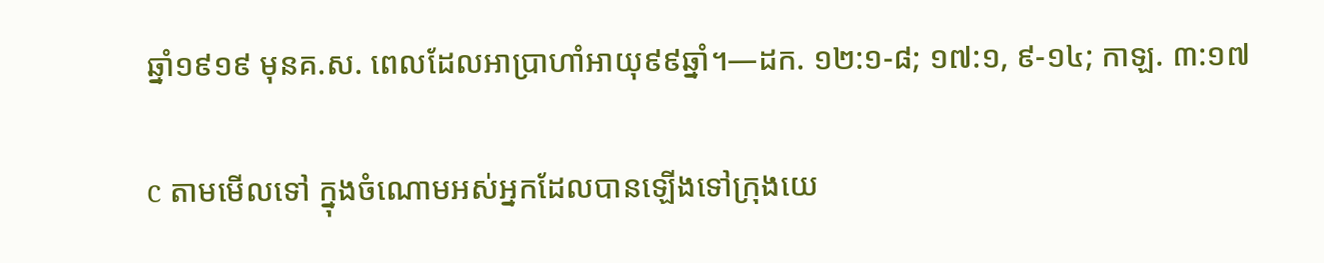ឆ្នាំ១៩១៩ មុនគ.ស. ពេលដែលអាប្រាហាំអាយុ៩៩ឆ្នាំ។—ដក. ១២:១-៨; ១៧:១, ៩-១៤; កាឡ. ៣:១៧

c តាមមើលទៅ ក្នុងចំណោមអស់អ្នកដែលបានឡើងទៅក្រុងយេ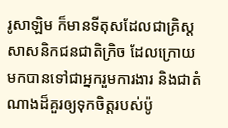រូសាឡិម ក៏មានទីតុសដែលជាគ្រិស្តសាសនិកជនជាតិក្រិច ដែលក្រោយមកបានទៅជាអ្នករួមការងារ និងជាតំណាងដ៏គួរឲ្យទុកចិត្តរបស់ប៉ូ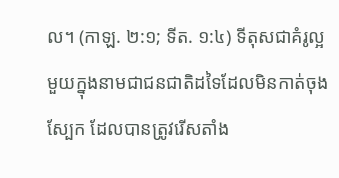ល។ (កាឡ. ២:១; ទីត. ១:៤) ទីតុសជាគំរូល្អមួយក្នុងនាមជាជនជាតិដទៃដែលមិនកាត់ចុងស្បែក ដែលបានត្រូវរើសតាំង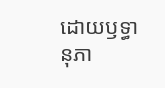ដោយឫទ្ធានុភា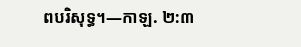ពបរិសុទ្ធ។—កាឡ. ២:៣